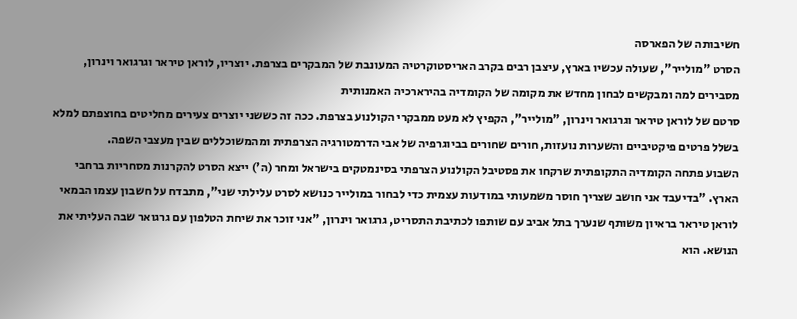חשיבותה של הפארסה
הסרט "מולייר", שעולה עכשיו בארץ, עיצבן רבים בקרב האריסטוקרטיה המעונבת של המבקרים בצרפת. יוצריו, לוראן טיראר וגרגואר וינרון, מסבירים למה ומבקשים לבחון מחדש את מקומה של הקומדיה בהירארכיה האמנותית
סרטם של לוראן טיראר וגרגואר וינרון, "מולייר", הקפיץ לא מעט ממבקרי הקולנוע בצרפת. ככה זה כששני יוצרים צעירים מחליטים בחוצפתם למלא בשלל פרטים פיקטיביים והשערות נועזות, חורים שחורים בביוגרפיה של אבי הדרמטורגיה הצרפתית ומהמשוכללים שבין מעצבי השפה.
השבוע פתחה הקומדיה התקופתית שרקחו את פסטיבל הקולנוע הצרפתי בסינמטקים בישראל ומחר (ה') ייצא הסרט להקרנות מסחריות ברחבי הארץ. "בדיעבד אני חושב שצריך חוסר משמעותי במודעות עצמית כדי לבחור במולייר כנושא לסרט עלילתי שני", מתבדח על חשבון עצמו הבמאי לוראן טיראר בראיון משותף שנערך בתל אביב עם שותפו לכתיבת התסריט, גרגואר וינרון, "אני זוכר את שיחת הטלפון עם גרגואר שבה העליתי את הנושא. הוא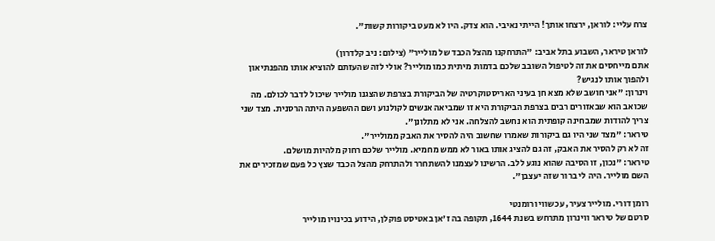צרח עליי: לוראן, ירצחו אותך! הייתי נאיבי. הוא צדק. היו לא מעט ביקורות קשות".

לוראן טיראר, השבוע בתל אביב: "התרחקנו מהצל הכבד של מולייר" (צילום: ניב קלדרון)
אתם מייחסים את זה לטיפול השובב שלכם בדמות מיתית כמו מולייר? אולי לזה שהעזתם להוציא אותו מהפנתיאון ולהפוך אותו לנגיש?
וינרון: "אני חושב שלא מצא חן בעיני האריסטוקרטיה של הביקורת בצרפת שהצגנו מולייר שיכול לדבר לכולם. מה שכואב הוא שבאזורים רבים בצרפת הביקורת היא זו שמביאה אנשים לקולנוע ושם ההשפעה היתה הרסנית. מצד שני צריך להודות שמבחינה קופתית הוא נחשב להצלחה. אני לא מתלונן".
טיראר: "מצד שני היו גם ביקורות שאמרו שחשוב היה להסיר את האבק ממולייר".
זה לא רק להסיר את האבק, זה גם להציג אותו באור לא ממש מחמיא. מולייר שלכם רחוק מלהיות מושלם.
טיראר: "נכון, זו הסיבה שהוא נוגע ללב. הרשינו לעצמנו להשתחרר ולהתרחק מהצל הכבד שצץ כל פעם שמזכירים את השם מולייר. היה לי ברור שזה יעצבן".

רומן דורי. מולייר צעיר, עכשווי ורומנטי
סרטם של טיראר ווינרון מתרחש בשנת 1644, תקופה בה ז'אן באטיסט פוקלן, הידוע בכינויו מולייר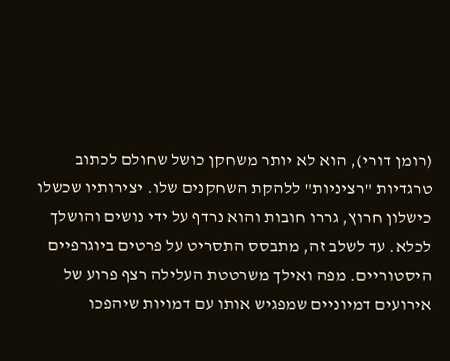(רומן דורי), הוא לא יותר משחקן כושל שחולם לכתוב טרגדיות "רציניות" ללהקת השחקנים שלו. יצירותיו שכשלו כישלון חרוץ, גררו חובות והוא נרדף על ידי נושים והושלך לכלא. עד לשלב זה, מתבסס התסריט על פרטים ביוגרפיים היסטוריים. מפה ואילך משרטטת העלילה רצף פרוע של אירועים דמיוניים שמפגיש אותו עם דמויות שיהפכו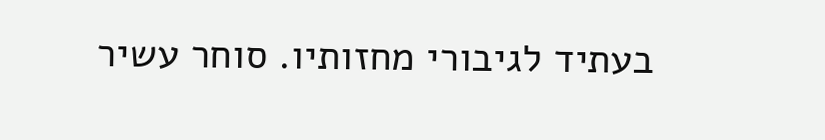בעתיד לגיבורי מחזותיו. סוחר עשיר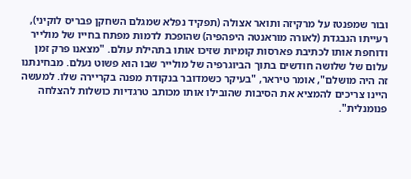ובור שמפנטז על מרקיזה ותואר אצולה (תפקיד נפלא שמגלם השחקן פבריס לוקיני), רעייתו הנבגדת (לאורה מוראנטה היפהפיה) שהופכת לדמות מפתח בחייו של מולייר ודוחפת אותו לכתיבת פארסות קומיות שזיכו אותו בתהילת עולם. "מצאנו פרק זמן עלום של שלושה חודשים בתוך הביוגרפיה של מולייר שבו הוא פשוט נעלם. מבחינתנו זה היה מושלם", אומר טיראר, "בעיקר כשמדובר בנקודת מפנה בקריירה שלו. למעשה היינו צריכים להמציא את הסיבות שהובילו אותו מכותב טרגדיות כושלות להצלחה פנומנלית".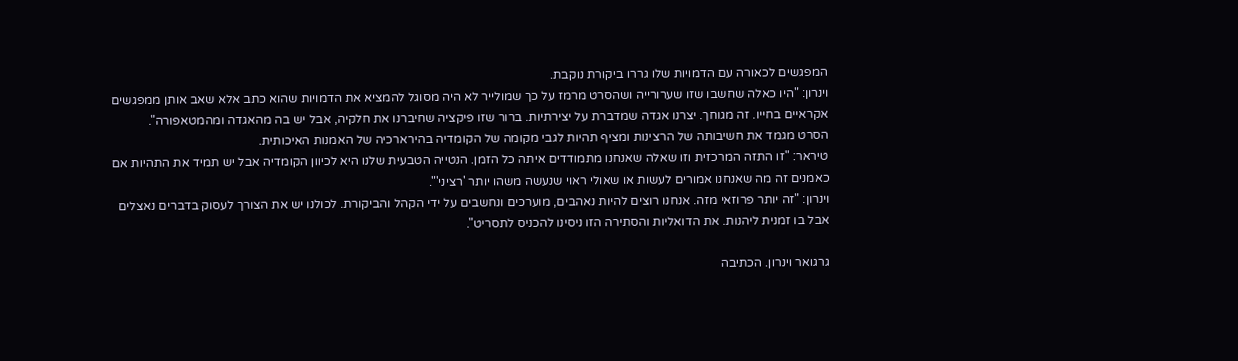המפגשים לכאורה עם הדמויות שלו גררו ביקורת נוקבת.
וינרון: "היו כאלה שחשבו שזו שערורייה ושהסרט מרמז על כך שמולייר לא היה מסוגל להמציא את הדמויות שהוא כתב אלא שאב אותן ממפגשים אקראיים בחייו. זה מגוחך. יצרנו אגדה שמדברת על יצירתיות. ברור שזו פיקציה שחיברנו את חלקיה, אבל יש בה מהאגדה ומהמטאפורה".
הסרט מגמד את חשיבותה של הרצינות ומציף תהיות לגבי מקומה של הקומדיה בהירארכיה של האמנות האיכותית.
טיראר: "זו התזה המרכזית וזו שאלה שאנחנו מתמודדים איתה כל הזמן. הנטייה הטבעית שלנו היא לכיוון הקומדיה אבל יש תמיד את התהיות אם כאמנים זה מה שאנחנו אמורים לעשות או שאולי ראוי שנעשה משהו יותר 'רציני'".
וינרון: "זה יותר פרוזאי מזה. אנחנו רוצים להיות נאהבים, מוערכים ונחשבים על ידי הקהל והביקורת. לכולנו יש את הצורך לעסוק בדברים נאצלים אבל בו זמנית ליהנות. את הדואליות והסתירה הזו ניסינו להכניס לתסריט".

גרגואר וינרון. הכתיבה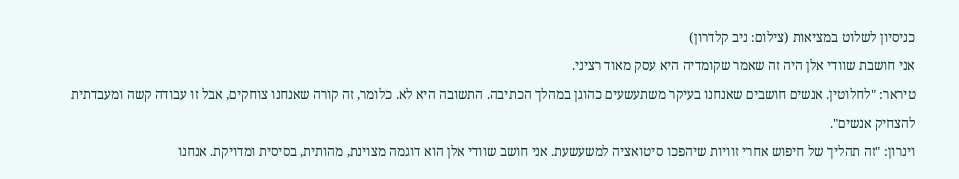כניסיון לשלוט במציאות (צילום: ניב קלדרון)
אני חושבת שוודי אלן היה זה שאמר שקומדיה היא עסק מאוד רציני.
טיראר: "לחלוטין. אנשים חושבים שאנחנו בעיקר משתעשעים כהוגן במהלך הכתיבה. התשובה היא לא. כלומר, זה קורה שאנחנו צוחקים, אבל זו עבודה קשה ומעבדתית להצחיק אנשים".
וינרון: "זה תהליך של חיפוש אחרי זוויות שיהפכו סיטואציה למשעשעת. אני חושב שוודי אלן הוא דוגמה מצוינת, מהותית, בסיסית ומדויקת. אנחנו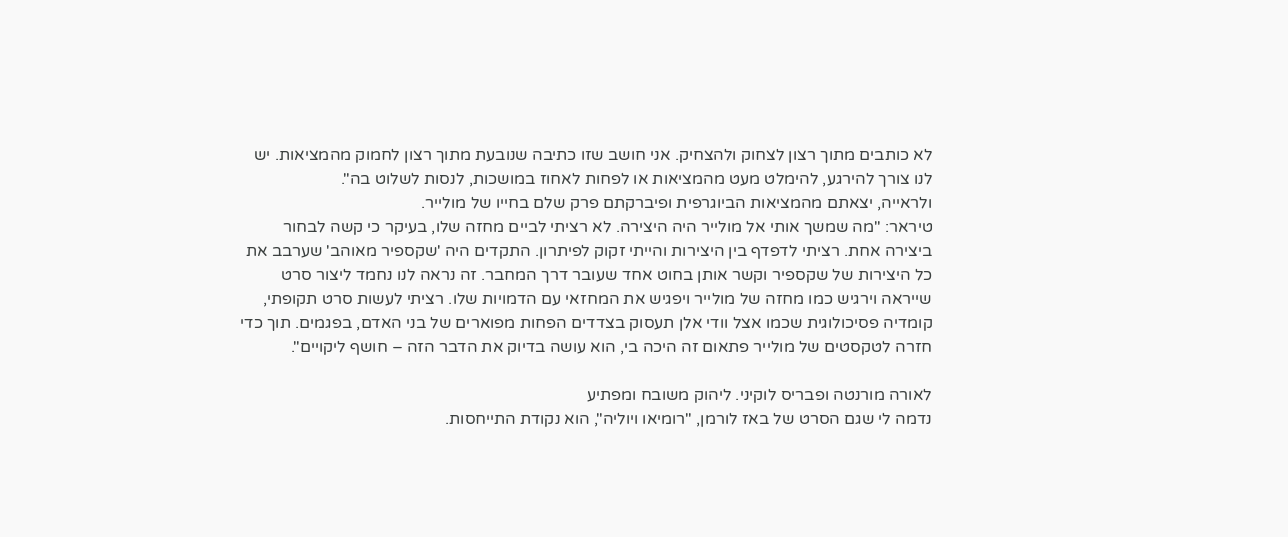לא כותבים מתוך רצון לצחוק ולהצחיק. אני חושב שזו כתיבה שנובעת מתוך רצון לחמוק מהמציאות. יש לנו צורך להירגע, להימלט מעט מהמציאות או לפחות לאחוז במושכות, לנסות לשלוט בה".
ולראייה, יצאתם מהמציאות הביוגרפית ופיברקתם פרק שלם בחייו של מולייר.
טיראר: "מה שמשך אותי אל מולייר היה היצירה. לא רציתי לביים מחזה שלו, בעיקר כי קשה לבחור ביצירה אחת. רציתי לדפדף בין היצירות והייתי זקוק לפיתרון. התקדים היה 'שקספיר מאוהב' שערבב את כל היצירות של שקספיר וקשר אותן בחוט אחד שעובר דרך המחבר. זה נראה לנו נחמד ליצור סרט שייראה וירגיש כמו מחזה של מולייר ויפגיש את המחזאי עם הדמויות שלו. רציתי לעשות סרט תקופתי, קומדיה פסיכולוגית שכמו אצל וודי אלן תעסוק בצדדים הפחות מפוארים של בני האדם, בפגמים. תוך כדי חזרה לטקסטים של מולייר פתאום זה היכה בי, הוא עושה בדיוק את הדבר הזה – חושף ליקויים".

לאורה מורנטה ופבריס לוקיני. ליהוק משובח ומפתיע
נדמה לי שגם הסרט של באז לורמן, "רומיאו ויוליה", הוא נקודת התייחסות.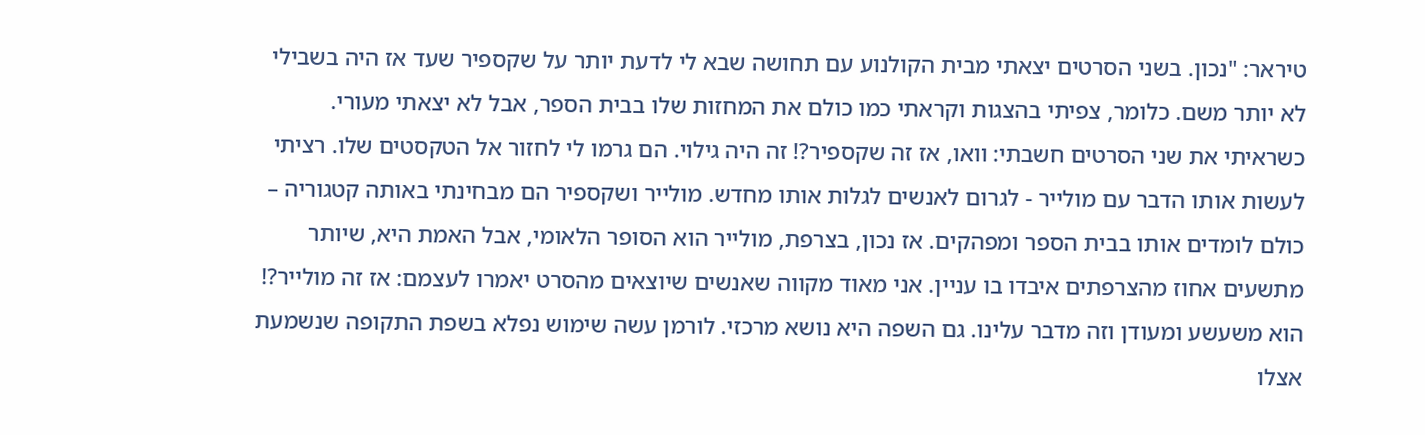טיראר: "נכון. בשני הסרטים יצאתי מבית הקולנוע עם תחושה שבא לי לדעת יותר על שקספיר שעד אז היה בשבילי לא יותר משם. כלומר, צפיתי בהצגות וקראתי כמו כולם את המחזות שלו בבית הספר, אבל לא יצאתי מעורי. כשראיתי את שני הסרטים חשבתי: וואו, אז זה שקספיר?! זה היה גילוי. הם גרמו לי לחזור אל הטקסטים שלו. רציתי לעשות אותו הדבר עם מולייר - לגרום לאנשים לגלות אותו מחדש. מולייר ושקספיר הם מבחינתי באותה קטגוריה – כולם לומדים אותו בבית הספר ומפהקים. אז נכון, בצרפת, מולייר הוא הסופר הלאומי, אבל האמת היא, שיותר מתשעים אחוז מהצרפתים איבדו בו עניין. אני מאוד מקווה שאנשים שיוצאים מהסרט יאמרו לעצמם: אז זה מולייר?! הוא משעשע ומעודן וזה מדבר עלינו. גם השפה היא נושא מרכזי. לורמן עשה שימוש נפלא בשפת התקופה שנשמעת אצלו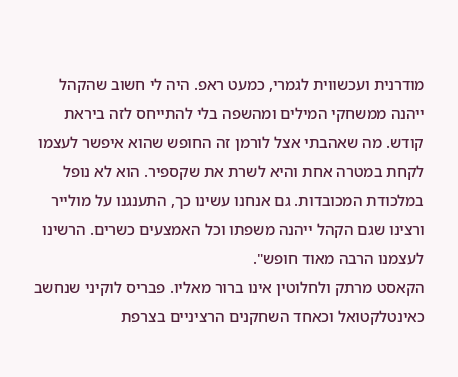מודרנית ועכשווית לגמרי, כמעט ראפ. היה לי חשוב שהקהל ייהנה ממשחקי המילים ומהשפה בלי להתייחס לזה ביראת קודש. מה שאהבתי אצל לורמן זה החופש שהוא איפשר לעצמו לקחת במטרה אחת והיא לשרת את שקספיר. הוא לא נופל במלכודת המכובדות. גם אנחנו עשינו כך, התענגנו על מולייר ורצינו שגם הקהל ייהנה משפתו וכל האמצעים כשרים. הרשינו לעצמנו הרבה מאוד חופש".
הקאסט מרתק ולחלוטין אינו ברור מאליו. פבריס לוקיני שנחשב כאינטלקטואל וכאחד השחקנים הרציניים בצרפת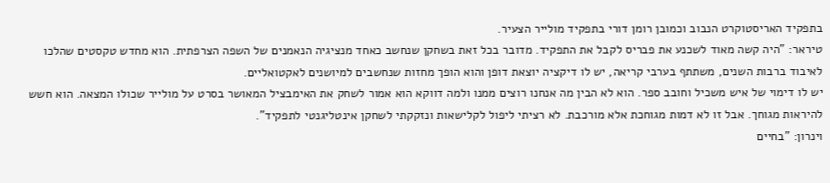בתפקיד האריסטוקרט הנבוב וכמובן רומן דורי בתפקיד מולייר הצעיר.
טיראר: "היה קשה מאוד לשכנע את פבריס לקבל את התפקיד. מדובר בכל זאת בשחקן שנחשב כאחד מנציגיה הנאמנים של השפה הצרפתית. הוא מחדש טקסטים שהלכו לאיבוד ברבות השנים, משתתף בערבי קריאה, יש לו דיקציה יוצאת דופן והוא הופך מחזות שנחשבים למיושנים לאקטואליים.
יש לו דימוי של איש משכיל וחובב ספר. הוא לא הבין מה אנחנו רוצים ממנו ולמה דווקא הוא אמור לשחק את האימבציל המאושר בסרט על מולייר שכולו המצאה. הוא חשש להיראות מגוחך. אבל זו לא דמות מגוחכת אלא מורכבת. לא רציתי ליפול לקלישאות ונזקקתי לשחקן אינטליגנטי לתפקיד".
וינרון: "בחיים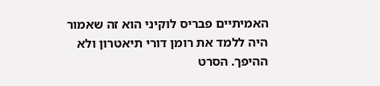האמיתיים פבריס לוקיני הוא זה שאמור היה ללמד את רומן דורי תיאטרון ולא ההיפך. הסרט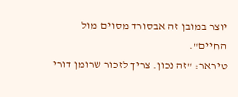יוצר במובן זה אבסורד מסוים מול החיים".
טיראר: "זה נכון. צריך לזכור שרומן דורי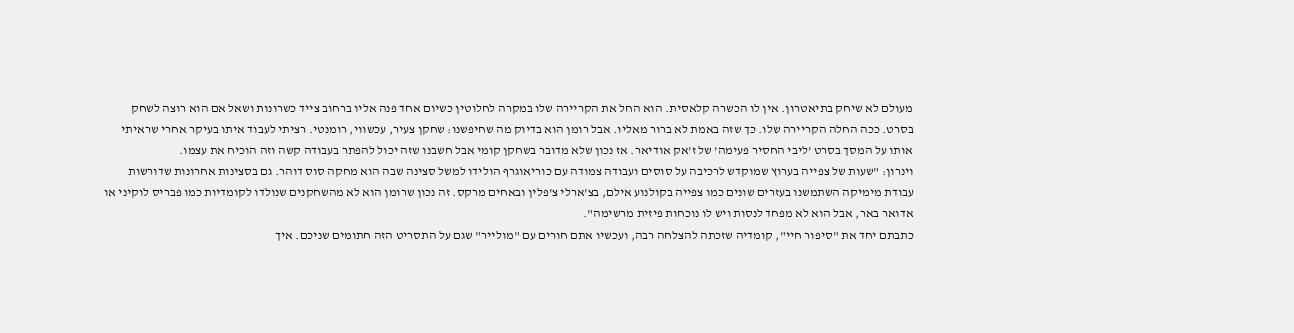מעולם לא שיחק בתיאטרון. אין לו הכשרה קלאסית. הוא החל את הקריירה שלו במקרה לחלוטין כשיום אחד פנה אליו ברחוב צייד כשרונות ושאל אם הוא רוצה לשחק בסרט. ככה החלה הקריירה שלו. כך שזה באמת לא ברור מאליו. אבל רומן הוא בדיוק מה שחיפשנו: שחקן צעיר, עכשווי, רומנטי. רציתי לעבוד איתו בעיקר אחרי שראיתי אותו על המסך בסרט 'ליבי החסיר פעימה' של ז'אק אודיאר. אז נכון שלא מדובר בשחקן קומי אבל חשבנו שזה יכול להפתר בעבודה קשה וזה הוכיח את עצמו.
וינרון: "שעות של צפייה בערוץ שמוקדש לרכיבה על סוסים ועבודה צמודה עם כוריאוגרף הולידו למשל סצינה שבה הוא מחקה סוס דוהר. גם בסצינות אחרונות שדורשות עבודת מימיקה השתמשנו בעזרים שונים כמו צפייה בקולנוע אילם, בצ'ארלי צ'פלין ובאחים מרקס. זה נכון שרומן הוא לא מהשחקנים שנולדו לקומדיות כמו פבריס לוקיני או אדואר באר, אבל הוא לא מפחד לנסות ויש לו נוכחות פיזית מרשימה".
כתבתם יחד את "סיפור חיי", קומדיה שזכתה להצלחה רבה, ועכשיו אתם חורים עם "מולייר" שגם על התסריט הזה חתומים שניכם. איך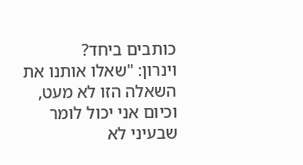כותבים ביחד?
וינרון: "שאלו אותנו את השאלה הזו לא מעט, וכיום אני יכול לומר שבעיני לא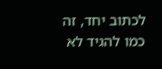לכתוב יחד, זה כמו להגיד לא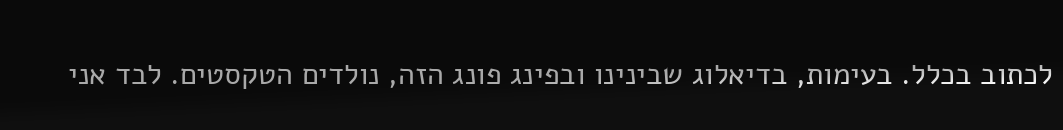לכתוב בכלל. בעימות, בדיאלוג שבינינו ובפינג פונג הזה, נולדים הטקסטים. לבד אני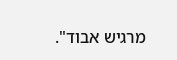מרגיש אבוד".